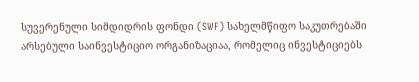სუვერენული სიმდიდრის ფონდი (SWF) სახელმწიფო საკუთრებაში არსებული საინვესტიციო ორგანიზაციაა, რომელიც ინვესტიციებს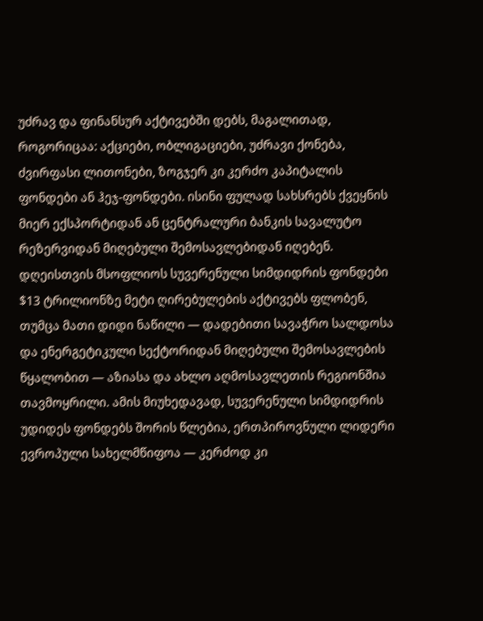უძრავ და ფინანსურ აქტივებში დებს, მაგალითად, როგორიცაა: აქციები, ობლიგაციები, უძრავი ქონება, ძვირფასი ლითონები, ზოგჯერ კი კერძო კაპიტალის ფონდები ან ჰეჯ-ფონდები. ისინი ფულად სახსრებს ქვეყნის მიერ ექსპორტიდან ან ცენტრალური ბანკის სავალუტო რეზერვიდან მიღებული შემოსავლებიდან იღებენ.
დღეისთვის მსოფლიოს სუვერენული სიმდიდრის ფონდები $13 ტრილიონზე მეტი ღირებულების აქტივებს ფლობენ, თუმცა მათი დიდი ნაწილი — დადებითი სავაჭრო სალდოსა და ენერგეტიკული სექტორიდან მიღებული შემოსავლების წყალობით — აზიასა და ახლო აღმოსავლეთის რეგიონშია თავმოყრილი. ამის მიუხედავად, სუვერენული სიმდიდრის უდიდეს ფონდებს შორის წლებია, ერთპიროვნული ლიდერი ევროპული სახელმწიფოა — კერძოდ კი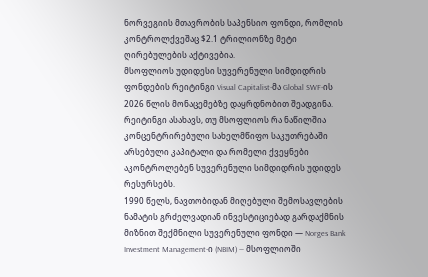ნორვეგიის მთავრობის საპენსიო ფონდი, რომლის კონტროლქვეშაც $2.1 ტრილიონზე მეტი ღირებულების აქტივებია.
მსოფლიოს უდიდესი სუვერენული სიმდიდრის ფონდების რეიტინგი Visual Capitalist-მა Global SWF-ის 2026 წლის მონაცემებზე დაყრდნობით შეადგინა. რეიტინგი ასახავს, თუ მსოფლიოს რა ნაწილშია კონცენტრირებული სახელმწიფო საკუთრებაში არსებული კაპიტალი და რომელი ქვეყნები აკონტროლებენ სუვერენული სიმდიდრის უდიდეს რესურსებს.
1990 წელს, ნავთობიდან მიღებული შემოსავლების ნამატის გრძელვადიან ინვესტიციებად გარდაქმნის მიზნით შექმნილი სუვერენული ფონდი — Norges Bank Investment Management-ი (NBIM) — მსოფლიოში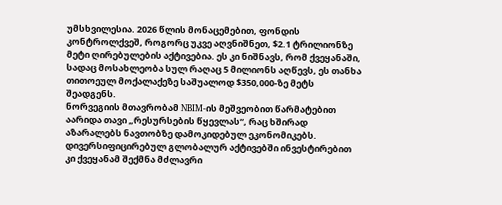უმსხვილესია. 2026 წლის მონაცემებით, ფონდის კონტროლქვეშ, როგორც უკვე აღვნიშნეთ, $2.1 ტრილიონზე მეტი ღირებულების აქტივებია. ეს კი ნიშნავს, რომ ქვეყანაში, სადაც მოსახლეობა სულ რაღაც 5 მილიონს აღწევს, ეს თანხა თითოეულ მოქალაქეზე საშუალოდ $350,000-ზე მეტს შეადგენს.
ნორვეგიის მთავრობამ NBIM-ის მეშვეობით წარმატებით აარიდა თავი „რესურსების წყევლას“, რაც ხშირად აზარალებს ნავთობზე დამოკიდებულ ეკონომიკებს. დივერსიფიცირებულ გლობალურ აქტივებში ინვესტირებით კი ქვეყანამ შექმნა მძლავრი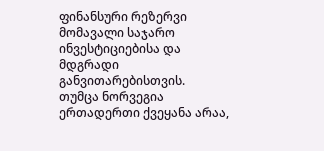ფინანსური რეზერვი მომავალი საჯარო ინვესტიციებისა და მდგრადი განვითარებისთვის.
თუმცა ნორვეგია ერთადერთი ქვეყანა არაა,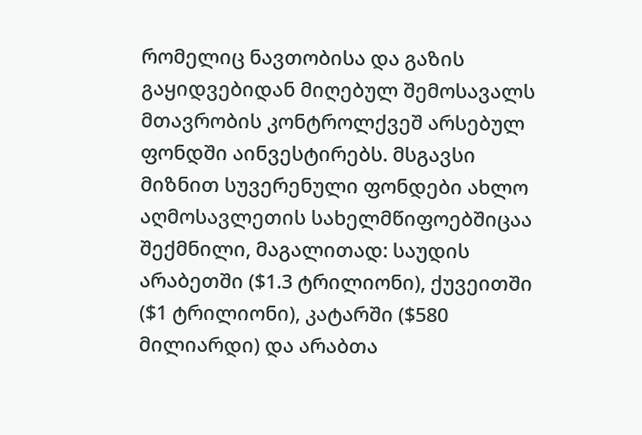რომელიც ნავთობისა და გაზის გაყიდვებიდან მიღებულ შემოსავალს მთავრობის კონტროლქვეშ არსებულ ფონდში აინვესტირებს. მსგავსი მიზნით სუვერენული ფონდები ახლო აღმოსავლეთის სახელმწიფოებშიცაა შექმნილი, მაგალითად: საუდის არაბეთში ($1.3 ტრილიონი), ქუვეითში ($1 ტრილიონი), კატარში ($580 მილიარდი) და არაბთა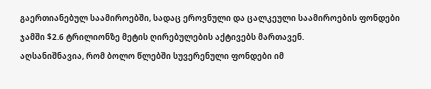გაერთიანებულ საამიროებში, სადაც ეროვნული და ცალკეული საამიროების ფონდები ჯამში $2.6 ტრილიონზე მეტის ღირებულების აქტივებს მართავენ.
აღსანიშნავია, რომ ბოლო წლებში სუვერენული ფონდები იმ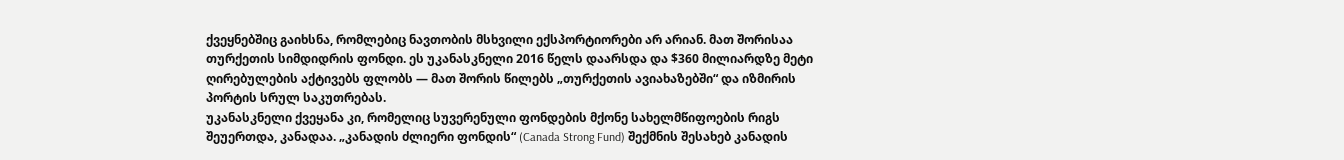ქვეყნებშიც გაიხსნა, რომლებიც ნავთობის მსხვილი ექსპორტიორები არ არიან. მათ შორისაა თურქეთის სიმდიდრის ფონდი. ეს უკანასკნელი 2016 წელს დაარსდა და $360 მილიარდზე მეტი ღირებულების აქტივებს ფლობს — მათ შორის წილებს „თურქეთის ავიახაზებში“ და იზმირის პორტის სრულ საკუთრებას.
უკანასკნელი ქვეყანა კი, რომელიც სუვერენული ფონდების მქონე სახელმწიფოების რიგს შეუერთდა, კანადაა. „კანადის ძლიერი ფონდის“ (Canada Strong Fund) შექმნის შესახებ კანადის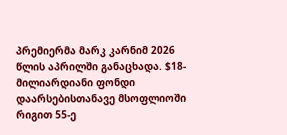პრემიერმა მარკ კარნიმ 2026 წლის აპრილში განაცხადა. $18-მილიარდიანი ფონდი დაარსებისთანავე მსოფლიოში რიგით 55-ე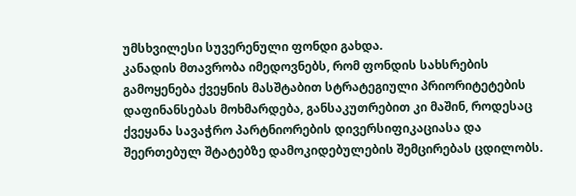უმსხვილესი სუვერენული ფონდი გახდა.
კანადის მთავრობა იმედოვნებს, რომ ფონდის სახსრების გამოყენება ქვეყნის მასშტაბით სტრატეგიული პრიორიტეტების დაფინანსებას მოხმარდება, განსაკუთრებით კი მაშინ, როდესაც ქვეყანა სავაჭრო პარტნიორების დივერსიფიკაციასა და შეერთებულ შტატებზე დამოკიდებულების შემცირებას ცდილობს.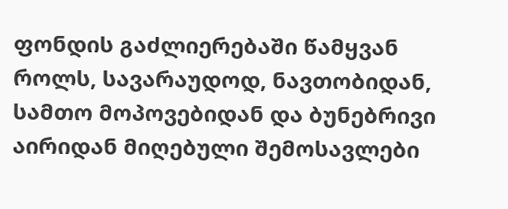ფონდის გაძლიერებაში წამყვან როლს, სავარაუდოდ, ნავთობიდან, სამთო მოპოვებიდან და ბუნებრივი აირიდან მიღებული შემოსავლები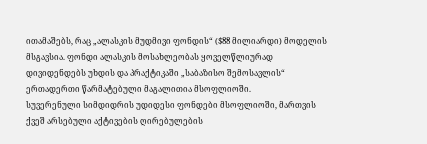ითამაშებს, რაც „ალასკის მუდმივი ფონდის“ ($88 მილიარდი) მოდელის მსგავსია. ფონდი ალასკის მოსახლეობას ყოველწლიურად დივიდენდებს უხდის და პრაქტიკაში „საბაზისო შემოსავლის“ ერთადერთი წარმატებული მაგალითია მსოფლიოში.
სუვერენული სიმდიდრის უდიდესი ფონდები მსოფლიოში, მართვის ქვეშ არსებული აქტივების ღირებულების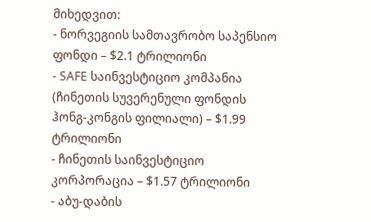მიხედვით:
- ნორვეგიის სამთავრობო საპენსიო ფონდი – $2.1 ტრილიონი
- SAFE საინვესტიციო კომპანია (ჩინეთის სუვერენული ფონდის ჰონგ-კონგის ფილიალი) – $1.99 ტრილიონი
- ჩინეთის საინვესტიციო კორპორაცია – $1.57 ტრილიონი
- აბუ-დაბის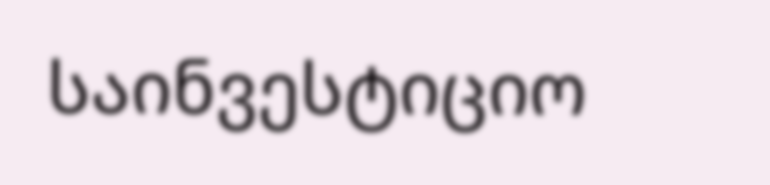საინვესტიციო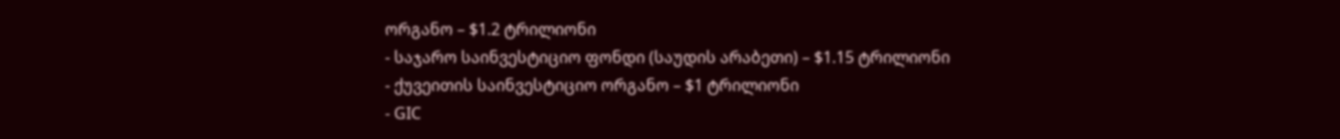ორგანო – $1.2 ტრილიონი
- საჯარო საინვესტიციო ფონდი (საუდის არაბეთი) – $1.15 ტრილიონი
- ქუვეითის საინვესტიციო ორგანო – $1 ტრილიონი
- GIC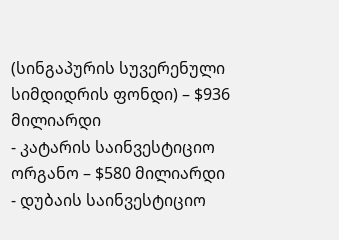(სინგაპურის სუვერენული სიმდიდრის ფონდი) – $936 მილიარდი
- კატარის საინვესტიციო ორგანო – $580 მილიარდი
- დუბაის საინვესტიციო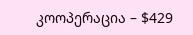კოოპერაცია – $429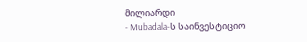მილიარდი
- Mubadala-ს საინვესტიციო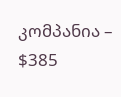კომპანია – $385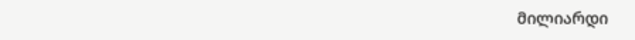მილიარდი